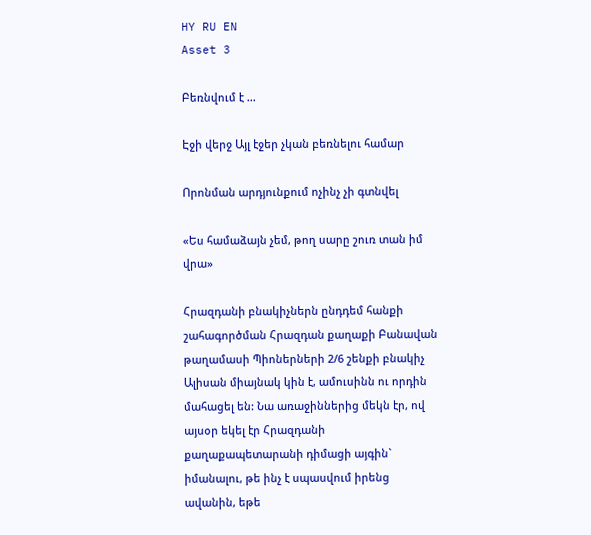HY RU EN
Asset 3

Բեռնվում է ...

Էջի վերջ Այլ էջեր չկան բեռնելու համար

Որոնման արդյունքում ոչինչ չի գտնվել

«Ես համաձայն չեմ, թող սարը շուռ տան իմ վրա»

Հրազդանի բնակիչներն ընդդեմ հանքի շահագործման Հրազդան քաղաքի Բանավան թաղամասի Պիոներների 2/6 շենքի բնակիչ Ալիսան միայնակ կին է, ամուսինն ու որդին մահացել են: Նա առաջիններից մեկն էր, ով այսօր եկել էր Հրազդանի քաղաքապետարանի դիմացի այգին` իմանալու, թե ինչ է սպասվում իրենց ավանին, եթե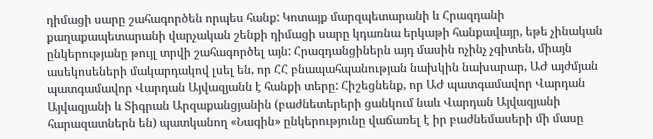դիմացի սարը շահագործեն որպես հանք: Կոտայք մարզպետարանի և Հրազդանի քաղաքապետարանի վարչական շենքի դիմացի սարը կդառնա երկաթի հանքավայր, եթե չինական ընկերությանը թույլ տրվի շահագործել այն: Հրազդանցիներն այդ մասին ոչինչ չգիտեն, միայն ասեկոսեների մակարդակով լսել են, որ ՀՀ բնապահպանության նախկին նախարար, ԱԺ այժմյան պատգամավոր Վարդան Այվազյանն է հանքի տերը: Հիշեցնենք, որ ԱԺ պատգամավոր Վարդան Այվազյանի և Տիգրան Արզաքանցյանին (բաժնետերերի ցանկում նաև Վարդան Այվազյանի հարազատներն են) պատկանող «Նագին» ընկերությունը վաճառել է իր բաժնեմասերի մի մասը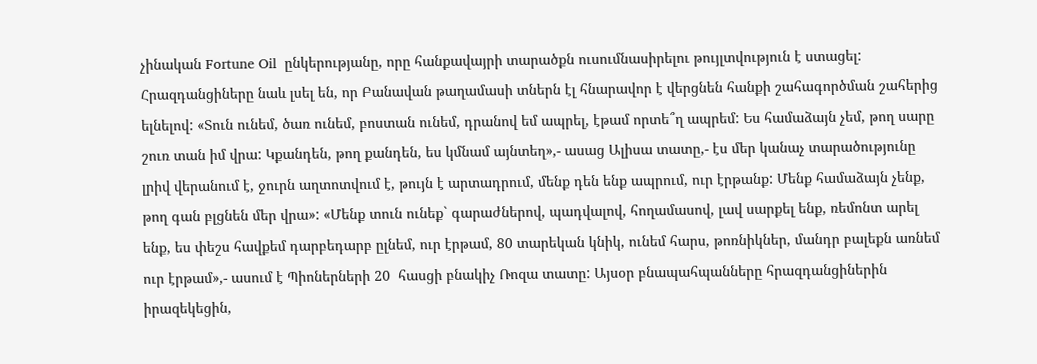չինական Fortune Oil  ընկերությանը, որը հանքավայրի տարածքն ուսումնասիրելու թույլտվություն է ստացել: Հրազդանցիները նաև լսել են, որ Բանավան թաղամասի տներն էլ հնարավոր է վերցնեն հանքի շահագործման շահերից ելնելով: «Տուն ունեմ, ծառ ունեմ, բոստան ունեմ, դրանով եմ ապրել, էթամ որտե՞ղ ապրեմ: Ես համաձայն չեմ, թող սարը շուռ տան իմ վրա: Կքանդեն, թող քանդեն, ես կմնամ այնտեղ»,- ասաց Ալիսա տատը,- էս մեր կանաչ տարածությունը լրիվ վերանում է, ջուրն աղտոտվում է, թույն է արտադրում, մենք դեն ենք ապրում, ուր էրթանք: Մենք համաձայն չենք, թող գան բլցնեն մեր վրա»: «Մենք տուն ունեք` գարաժներով, պադվալով, հողամասով, լավ սարքել ենք, ռեմոնտ արել ենք, ես փեշս հավքեմ դարբեդարբ ըլնեմ, ուր էրթամ, 80 տարեկան կնիկ, ունեմ հարս, թոռնիկներ, մանդր բալեքն առնեմ ուր էրթամ»,- ասում է Պիոներների 20  հասցի բնակիչ Ռոզա տատը: Այսօր բնապահպանները հրազդանցիներին իրազեկեցին,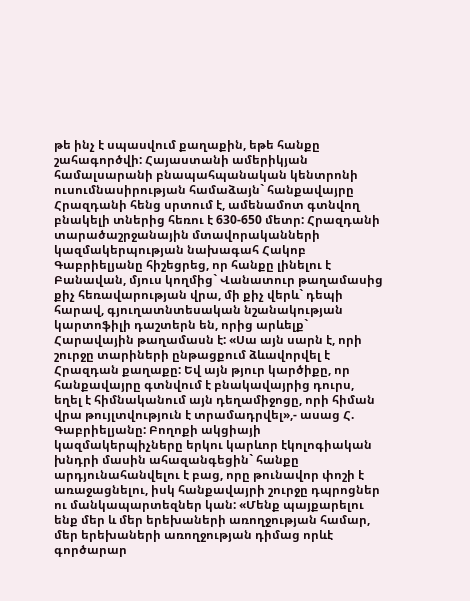թե ինչ է սպասվում քաղաքին, եթե հանքը շահագործվի: Հայաստանի ամերիկյան համալսարանի բնապահպանական կենտրոնի ուսումնասիրության համաձայն` հանքավայրը Հրազդանի հենց սրտում է, ամենամոտ գտնվող բնակելի տներից հեռու է 630-650 մետր: Հրազդանի տարածաշրջանային մտավորականների կազմակերպության նախագահ Հակոբ Գաբրիելյանը հիշեցրեց, որ հանքը լինելու է Բանավան, մյուս կողմից` Վանատուր թաղամասից քիչ հեռավարության վրա, մի քիչ վերև` դեպի հարավ, գյուղատնտեսական նշանակության կարտոֆիլի դաշտերն են, որից արևելք` Հարավային թաղամասն է: «Սա այն սարն է, որի շուրջը տարիների ընթացքում ձևավորվել է Հրազդան քաղաքը: Եվ այն թյուր կարծիքը, որ հանքավայրը գտնվում է բնակավայրից դուրս, եղել է հիմնականում այն դեղամիջոցը, որի հիման վրա թույլտվություն է տրամադրվել»,- ասաց Հ. Գաբրիելյանը: Բողոքի ակցիայի կազմակերպիչները երկու կարևոր էկոլոգիական խնդրի մասին ահազանգեցին` հանքը արդյունահանվելու է բաց, որը թունավոր փոշի է առաջացնելու, իսկ հանքավայրի շուրջը դպրոցներ ու մանկապարտեզներ կան: «Մենք պայքարելու ենք մեր և մեր երեխաների առողջության համար, մեր երեխաների առողջության դիմաց որևէ գործարար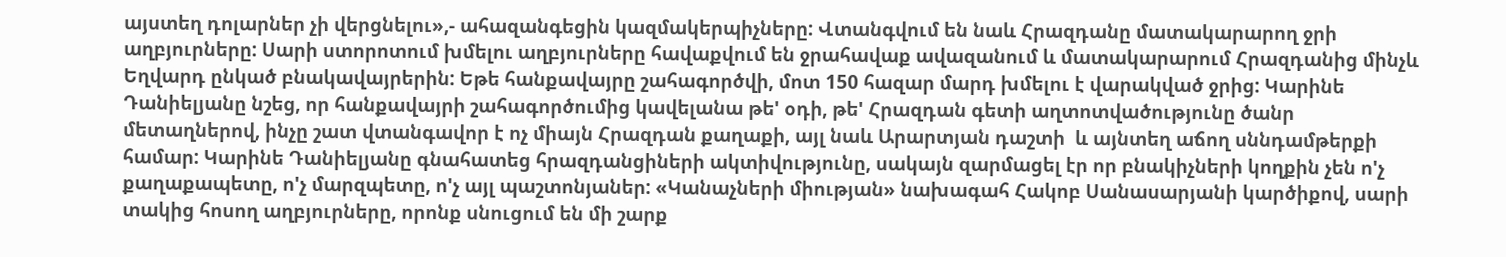այստեղ դոլարներ չի վերցնելու»,- ահազանգեցին կազմակերպիչները: Վտանգվում են նաև Հրազդանը մատակարարող ջրի աղբյուրները: Սարի ստորոտում խմելու աղբյուրները հավաքվում են ջրահավաք ավազանում և մատակարարում Հրազդանից մինչև Եղվարդ ընկած բնակավայրերին: Եթե հանքավայրը շահագործվի, մոտ 150 հազար մարդ խմելու է վարակված ջրից: Կարինե Դանիելյանը նշեց, որ հանքավայրի շահագործումից կավելանա թե' օդի, թե' Հրազդան գետի աղտոտվածությունը ծանր մետաղներով, ինչը շատ վտանգավոր է ոչ միայն Հրազդան քաղաքի, այլ նաև Արարտյան դաշտի  և այնտեղ աճող սննդամթերքի համար: Կարինե Դանիելյանը գնահատեց հրազդանցիների ակտիվությունը, սակայն զարմացել էր որ բնակիչների կողքին չեն ո'չ քաղաքապետը, ո'չ մարզպետը, ո'չ այլ պաշտոնյաներ: «Կանաչների միության» նախագահ Հակոբ Սանասարյանի կարծիքով, սարի տակից հոսող աղբյուրները, որոնք սնուցում են մի շարք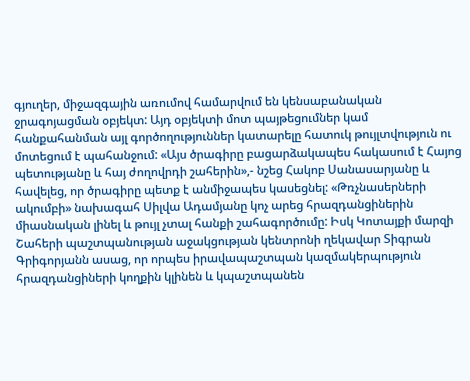գյուղեր, միջազգային առումով համարվում են կենսաբանական ջրագոյացման օբյեկտ: Այդ օբյեկտի մոտ պայթեցումներ կամ հանքահանման այլ գործողություններ կատարելը հատուկ թույլտվություն ու  մոտեցում է պահանջում: «Այս ծրագիրը բացարձակապես հակասում է Հայոց պետությանը և հայ ժողովրդի շահերին»,- նշեց Հակոբ Սանասարյանը և հավելեց, որ ծրագիրը պետք է անմիջապես կասեցնել: «Թռչնասերների ակումբի» նախագահ Սիլվա Ադամյանը կոչ արեց հրազդանցիներին միասնական լինել և թույլ չտալ հանքի շահագործումը: Իսկ Կոտայքի մարզի Շահերի պաշտպանության աջակցության կենտրոնի ղեկավար Տիգրան Գրիգորյանն ասաց, որ որպես իրավապաշտպան կազմակերպություն հրազդանցիների կողքին կլինեն և կպաշտպանեն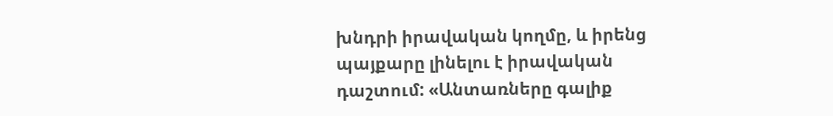խնդրի իրավական կողմը, և իրենց պայքարը լինելու է իրավական դաշտում: «Անտառները գալիք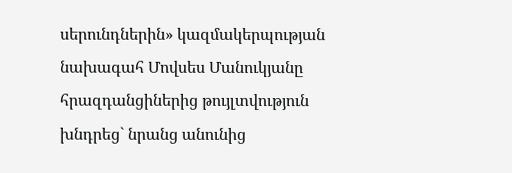սերունդներին» կազմակերպության նախագահ Մովսես Մանուկյանը հրազդանցիներից թույլտվություն խնդրեց` նրանց անունից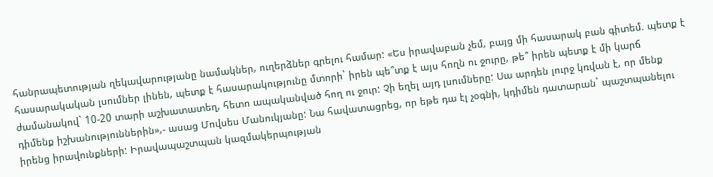հանրապետության ղեկավարությանը նամակներ, ուղերձներ գրելու համար: «Ես իրավաբան չեմ, բայց մի հասարակ բան գիտեմ. պետք է հասարակական լսումներ լինեն, պետք է հասարակությունը մտորի` իրեն պե՞տք է այս հողն ու ջուրը, թե՞ իրեն պետք է մի կարճ ժամանակով` 10-20 տարի աշխատատեղ, հետո ապականված հող ու ջուր: Չի եղել այդ լսումները: Սա արդեն լուրջ կռվան է, որ մենք դիմենք իշխանություններին»,- ասաց Մովսես Մանուկյանը: Նա հավատացրեց, որ եթե դա էլ չօգնի, կդիմեն դատարան` պաշտպանելու իրենց իրավունքների: Իրավապաշտպան կազմակերպության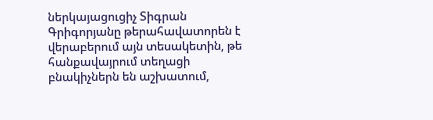ներկայացուցիչ Տիգրան Գրիգորյանը թերահավատորեն է վերաբերում այն տեսակետին, թե հանքավայրում տեղացի բնակիչներն են աշխատում,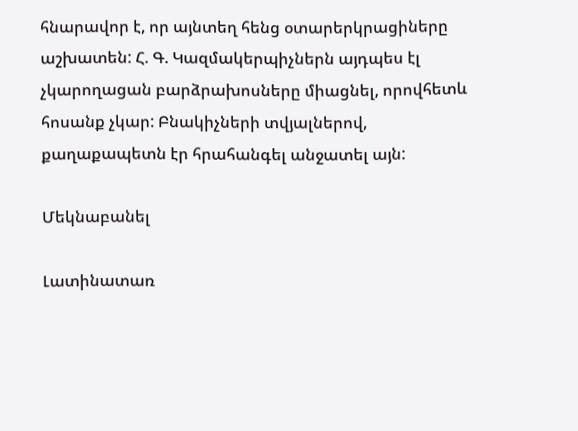հնարավոր է, որ այնտեղ հենց օտարերկրացիները աշխատեն: Հ. Գ. Կազմակերպիչներն այդպես էլ չկարողացան բարձրախոսները միացնել, որովհետև հոսանք չկար: Բնակիչների տվյալներով, քաղաքապետն էր հրահանգել անջատել այն:

Մեկնաբանել

Լատինատառ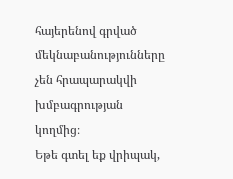հայերենով գրված մեկնաբանությունները չեն հրապարակվի խմբագրության կողմից։
Եթե գտել եք վրիպակ,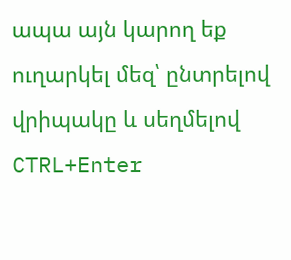ապա այն կարող եք ուղարկել մեզ՝ ընտրելով վրիպակը և սեղմելով CTRL+Enter